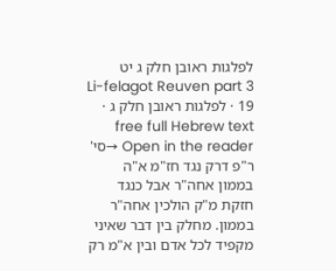לפלגות ראובן חלק ג יט
Li-felagot Reuven part 3 19 · לפלגות ראובן חלק ג · free full Hebrew text
Open in the reader →סי' ר"פ דרק נגד חז"מ א"ה בממון אחה"ר אבל כנגד חזקת מ"ק הולכין אחה"ר בממון. מחלק בין דבר שאיני מקפיד לכל אדם ובין א"מ רק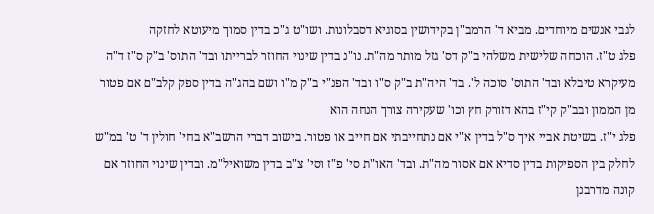לגבי אנשים מיוחדים. מביא ד' הרמב"ן בקידושין בסוגיא דסבלונות. ושו"ט ג"כ בדין סמוך מיעוטא לחזקה
פלג ט"ז. הוכחה שלישית משלהי ב"ק דס' גזל מותר מה"ת. נו"נ בדין שינוי החוזר לברייתו ובד' התוס' ב"ק ס"ז ד"ה מעיקרא טיבלא ובד' התוס' סוכה ל'. בד' היה"ת ב"ק ס"ו ובד' הפנ"י ב"ק מ"ו ושם בהג"ה בדין ספק קלב"ם אם פטור מן הממון ובב"ק קי"ז בהא דזורק חץ וכו' שעקירה צורך הנחה הוא
פלג י"ז. בשיטת אביי איך ס"ל בדין א"י אם נתחייבתי אם חייב או פטור. בישוב דברי הרשב"א בחי' חולין ד' ט' במ"ש לחלק בין הספיקות בדין סדיא אם אסור מה"ת. ובד' האו"ת סי' פ"ז וסי' צ"ב בדין משואיל"מ. ובדין שינוי החוזר אם קונה מדרבנן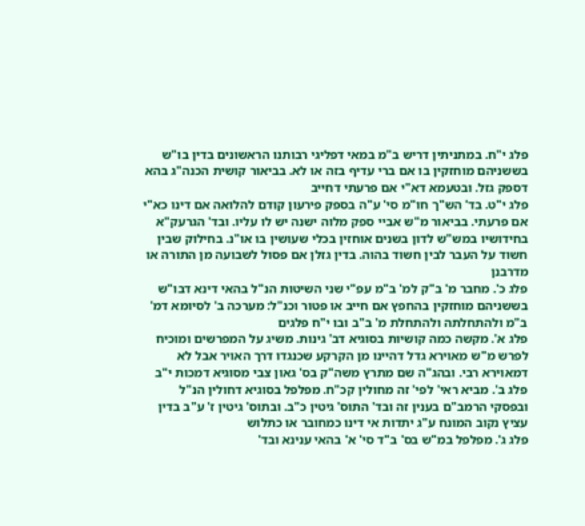פלג י"ח. במתניתין דריש ב"מ במאי דפליגי רבותנו הראשונים בדין בו"ש בששניהם מוחזקין בו אם ברי עדיף בזה או לא. בביאור קושית הכנה"ג בהא דספק גזל. ובטעמא דא"י אם פרעתי דחייב
פלג י"ט. בד' הש"ך חו"מ סי' ע"ה בספק פירעון קודם להלואה אם דינו כא"י אם פרעתי. בביאור מ"ש אביי ספק מלוה ישנה יש לו עליו. ובד' הגרעק"א בחידושיו במש"ש לדון בשנים אוחזין בכלי שעושין בו או"נ. בחילוק שבין חשוד על העבר לבין חשוד בהוה. בדין גזלן אם פסול לשבועה מן התורה או מדרבנן
פלג כ'. מחבר מ' ב"ק למ' ב"מ עפ"י שני השיטות הנ"ל בהאי דינא דבו"ש בששניהם מוחזקין בהחפץ אם חייב או פטור וכנ"ל: מערכה ב' לסיומא דמ' ב"מ ולהתחלתה ולהתחלת מ' ב"ב ובו י"ח פלגים
פלג א'. מקשה כמה קושיות בסוגיא דב' גינות. משיג על המפרשים ומוכיח לפרש מ"ש מאוירא גדל דהיינו מן הקרקע שכנגדו דרך האויר אבל לא דמאוירא רבי. ובהג"ה שם מתרץ משה"ק בס' גאון צבי מסוגיא דמכות י"ב
פלג ב'. מביא ראי' לפי' זה מחולין קכ"ח. מפלפל בסוגיא דחולין הנ"ל ובפסקי הרמב"ם בענין זה ובד' התוס' גיטין כ"ב. ובתוס' גיטין ז' ע"ב בדין עציץ נקוב המונח ע"ג יתדות אי דינו כמחובר או כתלוש
פלג ג'. מפלפל במ"ש בס' ב"ד סי' א' בהאי ענינא ובד'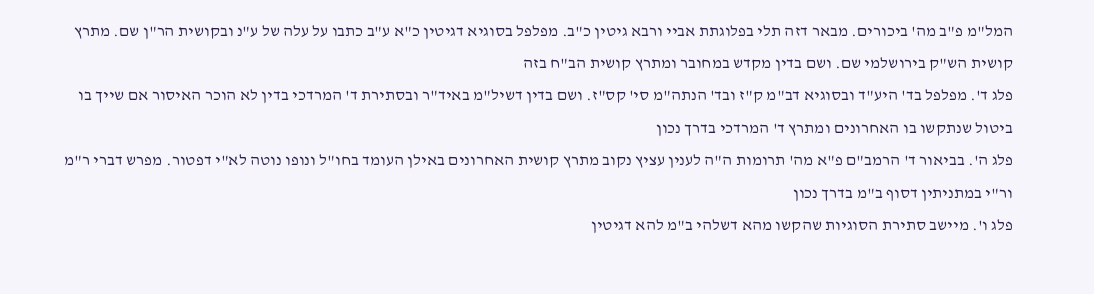המל"מ פ"ב מה' ביכורים. מבאר דזה תלי בפלוגתת אביי ורבא גיטין כ"ב. מפלפל בסוגיא דגיטין כ"א ע"ב כתבו על עלה של ע"נ ובקושית הר"ן שם. מתרץ קושית הש"ק בירושלמי שם. ושם בדין מקדש במחובר ומתרץ קושית הב"ח בזה
פלג ד'. מפלפל בד' היע"ד ובסוגיא דב"מ ק"ז ובד' הנתה"מ סי' קס"ז. ושם בדין דשיל"מ באיד"ר ובסתירת ד' המרדכי בדין לא הוכר האיסור אם שייך בו ביטול שנתקשו בו האחרונים ומתרץ ד' המרדכי בדרך נכון
פלג ה'. בביאור ד' הרמב"ם פ"א מה' תרומות ה"ה לענין עציץ נקוב מתרץ קושית האחרונים באילן העומד בחו"ל ונופו נוטה לא"י דפטור. מפרש דברי ר"מ ור"י במתניתין דסוף ב"מ בדרך נכון
פלג ו'. מיישב סתירת הסוגיות שהקשו מהא דשלהי ב"מ להא דגיטין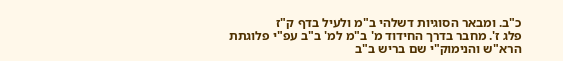כ"ב. ומבאר הסוגיות דשלהי ב"מ ולעיל בדף ק"ז
פלג ז'. מחבר בדרך החידוד מ' ב"מ למ' ב"ב עפ"י פלוגתת הרא"ש והנימוק"י שם בריש ב"ב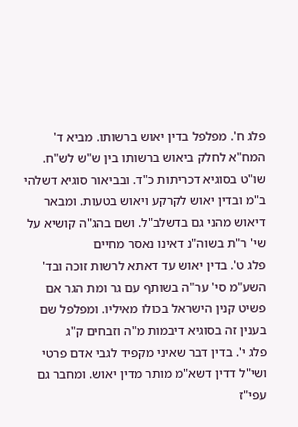פלג ח'. מפלפל בדין יאוש ברשותו. מביא ד' המח"א לחלק ביאוש ברשותו בין ש"ש לש"ח. שו"ט בסוגיא דכריתות כ"ד. ובביאור סוגיא דשלהי ב"מ ובדין יאוש לקרקע ויאוש בטעות. ומבאר דיאוש מהני גם בדשלב"ל. ושם בהג"ה קושיא על שי' ר"ת בשוה"נ דאינו נאסר מחיים
פלג ט'. בדין יאוש עד דאתא לרשות זוכה ובד' השע"מ סי' ער"ה בשותף עם גר ומת הגר אם פשיט קנין הישראל בכולו מאיליו. ומפלפל שם בענין זה בסוגיא דיבמות מ"ה וזבחים ק"ג
פלג י'. בדין דבר שאיני מקפיד לגבי אדם פרטי ושי"ל דדין דשא"מ מותר מדין יאוש. ומחבר גם עפי"ז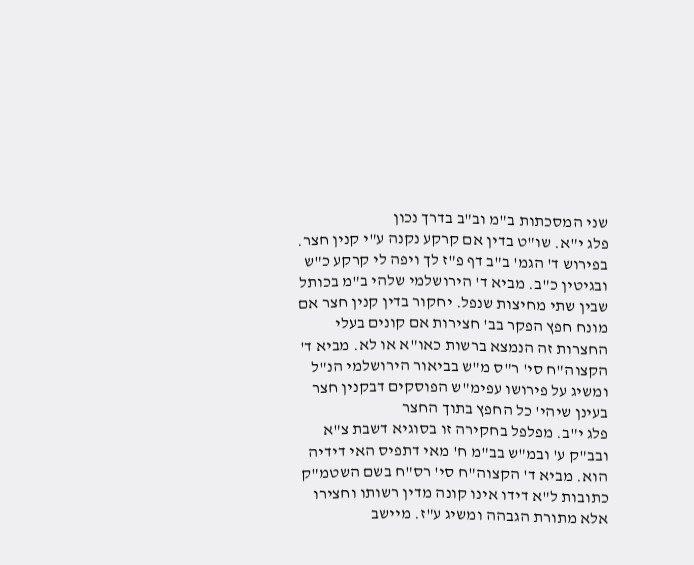שני המסכתות ב"מ וב"ב בדרך נכון
פלג י"א. שו"ט בדין אם קרקע נקנה ע"י קנין חצר. בפירוש ד' הגמ' ב"ב דף פ"ז לך ויפה לי קרקע כ"ש ובגיטין כ"ב. מביא ד' הירושלמי שלהי ב"מ בכותל שבין שתי מחיצות שנפל. יחקור בדין קנין חצר אם מונח חפץ הפקר בב' חצירות אם קונים בעלי החצרות זה הנמצא ברשות כאו"א או לא. מביא ד' הקצוה"ח סי' ר"ס מ"ש בביאור הירושלמי הנ"ל ומשיג על פירושו עפימ"ש הפוסקים דבקנין חצר בעינן שיהי' כל החפץ בתוך החצר
פלג י"ב. מפלפל בחקירה זו בסוגיא דשבת צ"א ובב"ק ע' ובמ"ש בב"מ ח' מאי דתפיס האי דידיה הוא. מביא ד' הקצוה"ח סי' רס"ח בשם השטמ"ק כתובות ל"א דידו אינו קונה מדין רשותו וחצירו אלא מתורת הגבהה ומשיג ע"ז. מיישב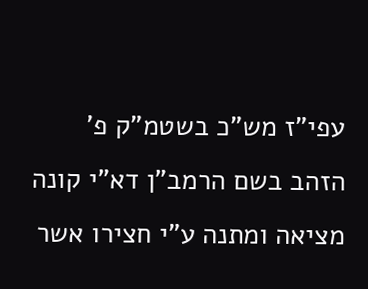עפי"ז מש"כ בשטמ"ק פ' הזהב בשם הרמב"ן דא"י קונה מציאה ומתנה ע"י חצירו אשר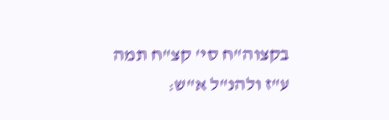בקצוה"ח סי' קצ"ח תמה ע"ז ולהנ"ל א"ש: